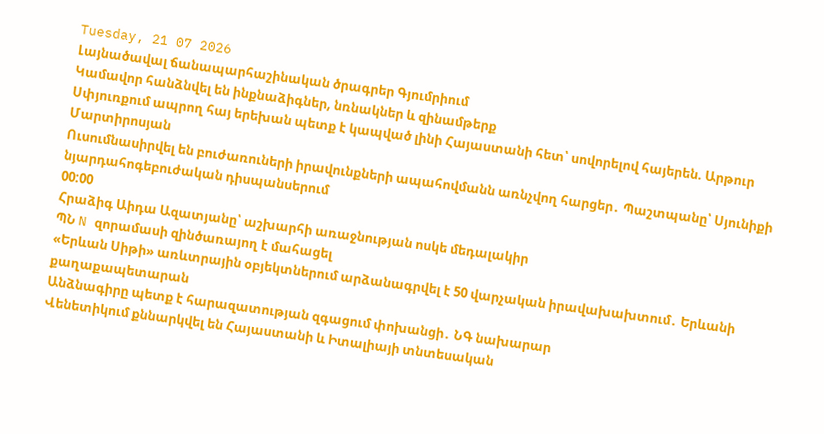Tuesday, 21 07 2026
Լայնածավալ ճանապարհաշինական ծրագրեր Գյումրիում
Կամավոր հանձնվել են ինքնաձիգներ, նռնակներ և զինամթերք
Սփյուռքում ապրող հայ երեխան պետք է կապված լինի Հայաստանի հետ՝ սովորելով հայերեն. Արթուր Մարտիրոսյան
Ուսումնասիրվել են բուժառուների իրավունքների ապահովմանն առնչվող հարցեր․ Պաշտպանը՝ Սյունիքի նյարդահոգեբուժական դիսպանսերում
00:00
Հրաձիգ Աիդա Ազատյանը՝ աշխարհի առաջնության ոսկե մեդալակիր
ՊՆ N զորամասի զինծառայող է մահացել
«Երևան Սիթի» առևտրային օբյեկտներում արձանագրվել է 50 վարչական իրավախախտում․ Երևանի քաղաքապետարան
Անձնագիրը պետք է հարազատության զգացում փոխանցի․ ՆԳ նախարար
Վենետիկում քննարկվել են Հայաստանի և Իտալիայի տնտեսական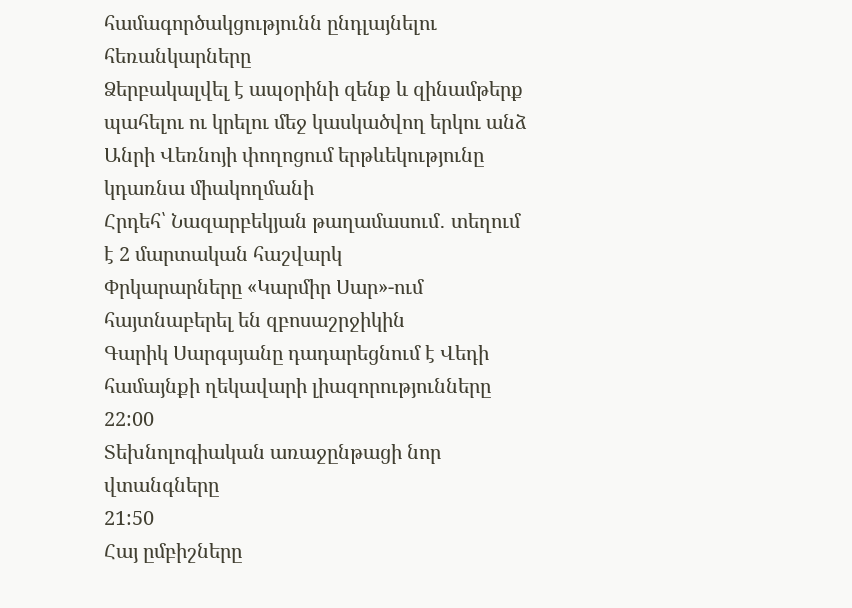համագործակցությունն ընդլայնելու հեռանկարները
Ձերբակալվել է ապօրինի զենք և զինամթերք պահելու ու կրելու մեջ կասկածվող երկու անձ
Անրի Վեռնոյի փողոցում երթևեկությունը կդառնա միակողմանի
Հրդեհ՝ Նազարբեկյան թաղամասում․ տեղում է 2 մարտական հաշվարկ
Փրկարարները «Կարմիր Սար»-ում հայտնաբերել են զբոսաշրջիկին
Գարիկ Սարգսյանը դադարեցնում է Վեդի համայնքի ղեկավարի լիազորությունները
22:00
Տեխնոլոգիական առաջընթացի նոր վտանգները
21:50
Հայ ըմբիշները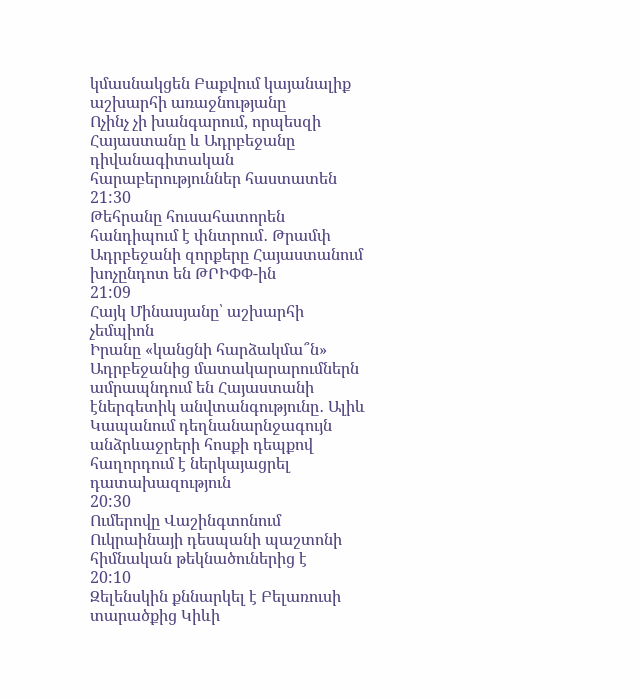կմասնակցեն Բաքվում կայանալիք աշխարհի առաջնությանը
Ոչինչ չի խանգարում, որպեսզի Հայաստանը և Ադրբեջանը դիվանագիտական հարաբերություններ հաստատեն
21:30
Թեհրանը հուսահատորեն հանդիպում է փնտրում․ Թրամփ
Ադրբեջանի զորքերը Հայաստանում խոչընդոտ են ԹՐԻՓՓ-ին
21:09
Հայկ Մինասյանը՝ աշխարհի չեմպիոն
Իրանը «կանցնի հարձակմա՞ն»
Ադրբեջանից մատակարարումներն ամրապնդում են Հայաստանի էներգետիկ անվտանգությունը․ Ալիև
Կապանում դեղնանարնջագույն անձրևաջրերի հոսքի դեպքով հաղորդում է ներկայացրել դատախազություն
20:30
Ումերովը Վաշինգտոնում Ուկրաինայի դեսպանի պաշտոնի հիմնական թեկնածուներից է
20:10
Զելենսկին քննարկել է Բելառուսի տարածքից Կիևի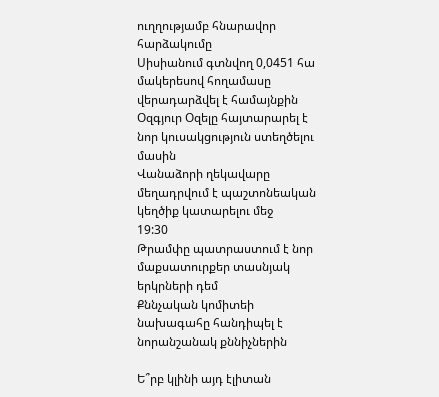ուղղությամբ հնարավոր հարձակումը
Սիսիանում գտնվող 0,0451 հա մակերեսով հողամասը վերադարձվել է համայնքին
Օզգյուր Օզելը հայտարարել է նոր կուսակցություն ստեղծելու մասին
Վանաձորի ղեկավարը մեղադրվում է պաշտոնեական կեղծիք կատարելու մեջ
19:30
Թրամփը պատրաստում է նոր մաքսատուրքեր տասնյակ երկրների դեմ
Քննչական կոմիտեի նախագահը հանդիպել է նորանշանակ քննիչներին

Ե՞րբ կլինի այդ էլիտան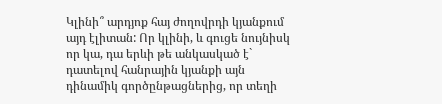Կլինի՞ արդյոք հայ ժողովրդի կյանքում այդ էլիտան: Որ կլինի, և գուցե նույնիսկ որ կա, դա երևի թե անկասկած է` դատելով հանրային կյանքի այն դինամիկ գործընթացներից, որ տեղի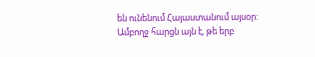են ունենում Հայաստանում այսօր: Ամբողջ հարցն այն է, թե երբ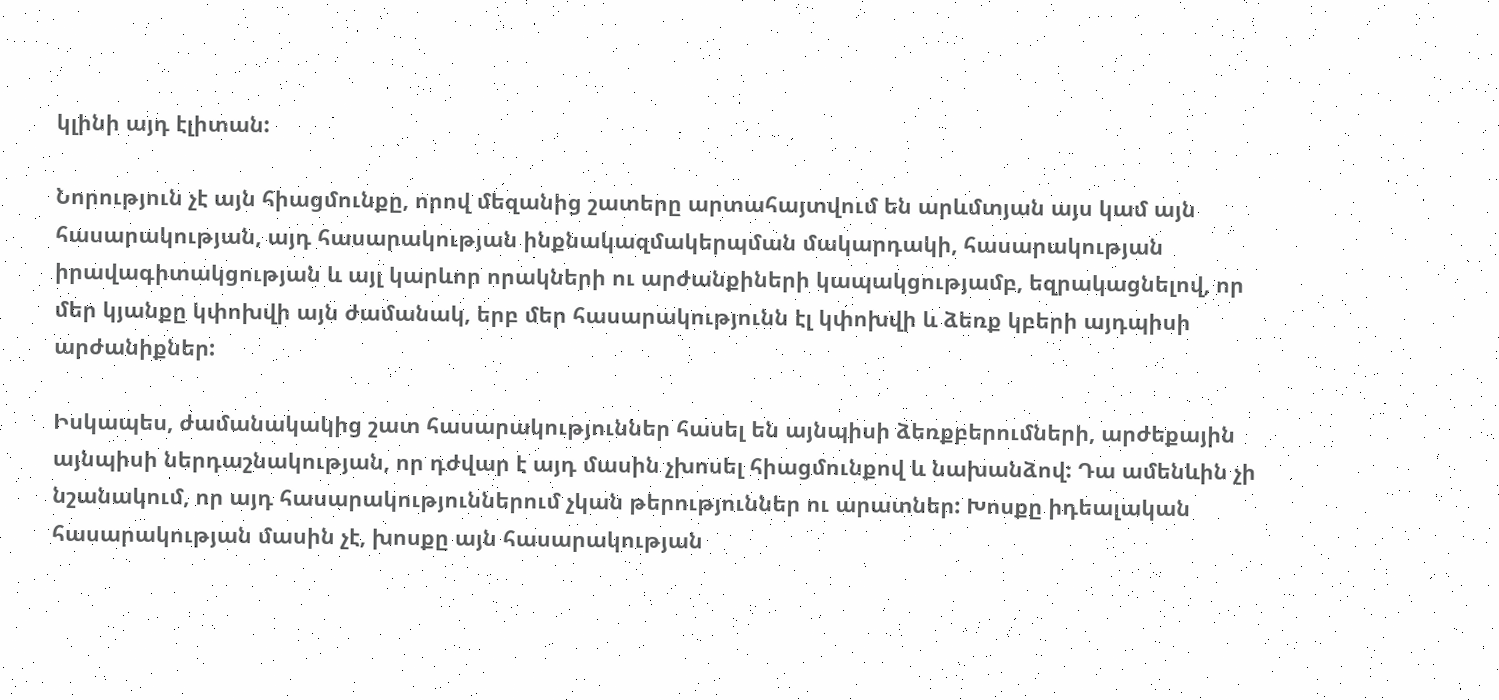կլինի այդ էլիտան:

Նորություն չէ այն հիացմունքը, որով մեզանից շատերը արտահայտվում են արևմտյան այս կամ այն հասարակության, այդ հասարակության ինքնակազմակերպման մակարդակի, հասարակության իրավագիտակցության և այլ կարևոր որակների ու արժանքիների կապակցությամբ, եզրակացնելով, որ մեր կյանքը կփոխվի այն ժամանակ, երբ մեր հասարակությունն էլ կփոխվի և ձեռք կբերի այդպիսի արժանիքներ:

Իսկապես, ժամանակակից շատ հասարակություններ հասել են այնպիսի ձեռքբերումների, արժեքային այնպիսի ներդաշնակության, որ դժվար է այդ մասին չխոսել հիացմունքով և նախանձով: Դա ամենևին չի նշանակում, որ այդ հասարակություններում չկան թերություններ ու արատներ: Խոսքը իդեալական հասարակության մասին չէ, խոսքը այն հասարակության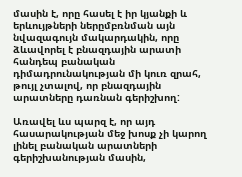մասին է, որը հասել է իր կյանքի և երևույթների ներըմբռնման այն նվազագույն մակարդակին, որը ձևավորել է բնազդային արատի հանդեպ բանական դիմադրունակության մի կուռ զրահ, թույլ չտալով, որ բնազդային արատները դառնան գերիշխող:

Առավել ևս պարզ է, որ այդ հասարակության մեջ խոսք չի կարող լինել բանական արատների գերիշխանության մասին,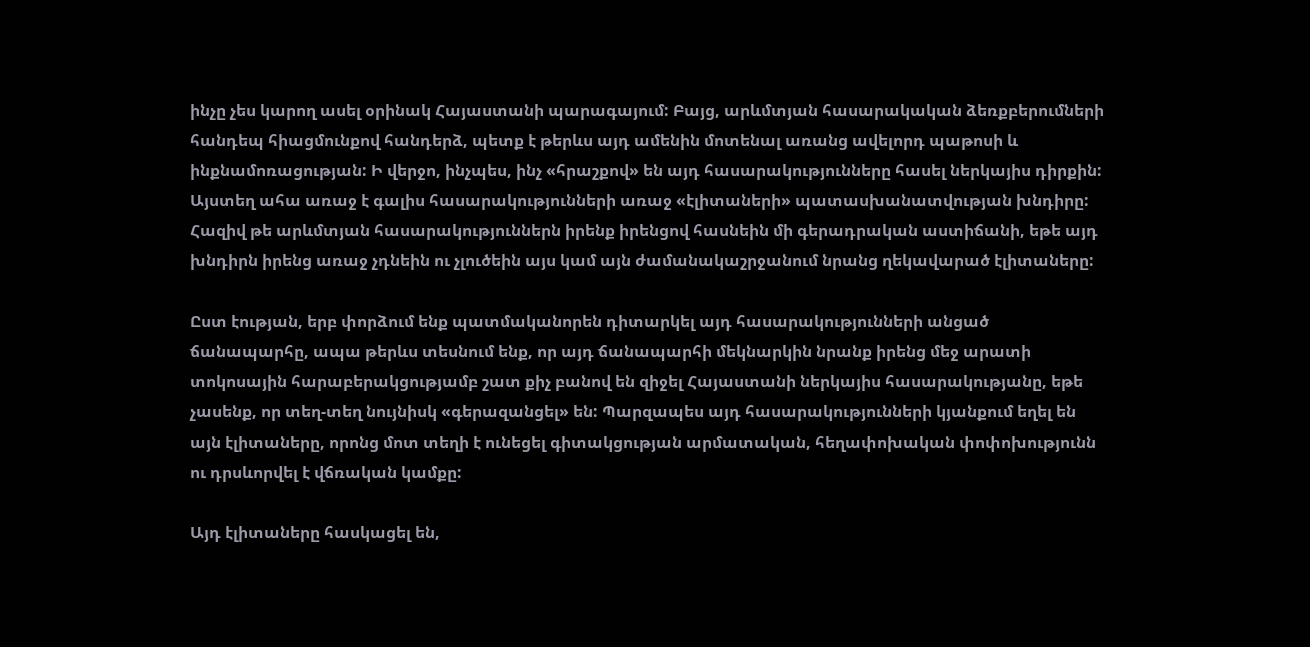ինչը չես կարող ասել օրինակ Հայաստանի պարագայում: Բայց, արևմտյան հասարակական ձեռքբերումների հանդեպ հիացմունքով հանդերձ, պետք է թերևս այդ ամենին մոտենալ առանց ավելորդ պաթոսի և ինքնամոռացության: Ի վերջո, ինչպես, ինչ «հրաշքով» են այդ հասարակությունները հասել ներկայիս դիրքին: Այստեղ ահա առաջ է գալիս հասարակությունների առաջ «էլիտաների» պատասխանատվության խնդիրը: Հազիվ թե արևմտյան հասարակություններն իրենք իրենցով հասնեին մի գերադրական աստիճանի, եթե այդ խնդիրն իրենց առաջ չդնեին ու չլուծեին այս կամ այն ժամանակաշրջանում նրանց ղեկավարած էլիտաները:

Ըստ էության, երբ փորձում ենք պատմականորեն դիտարկել այդ հասարակությունների անցած ճանապարհը, ապա թերևս տեսնում ենք, որ այդ ճանապարհի մեկնարկին նրանք իրենց մեջ արատի տոկոսային հարաբերակցությամբ շատ քիչ բանով են զիջել Հայաստանի ներկայիս հասարակությանը, եթե չասենք, որ տեղ-տեղ նույնիսկ «գերազանցել» են: Պարզապես այդ հասարակությունների կյանքում եղել են այն էլիտաները, որոնց մոտ տեղի է ունեցել գիտակցության արմատական, հեղափոխական փոփոխությունն ու դրսևորվել է վճռական կամքը:

Այդ էլիտաները հասկացել են,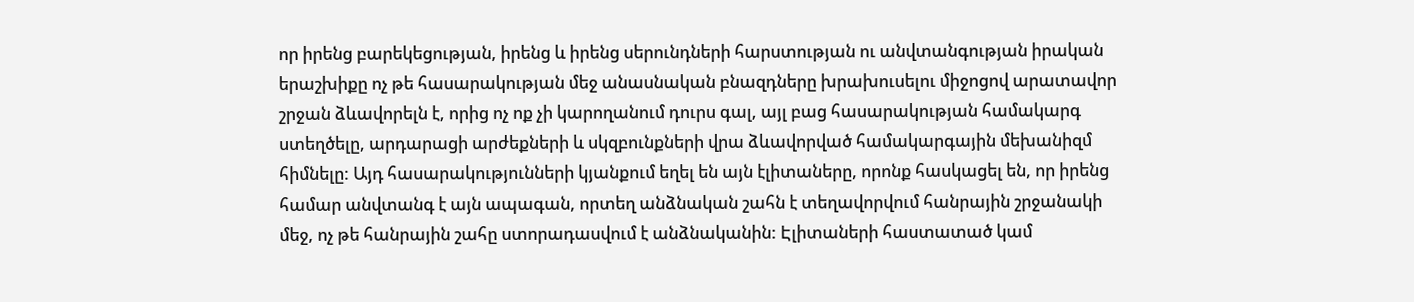որ իրենց բարեկեցության, իրենց և իրենց սերունդների հարստության ու անվտանգության իրական երաշխիքը ոչ թե հասարակության մեջ անասնական բնազդները խրախուսելու միջոցով արատավոր շրջան ձևավորելն է, որից ոչ ոք չի կարողանում դուրս գալ, այլ բաց հասարակության համակարգ ստեղծելը, արդարացի արժեքների և սկզբունքների վրա ձևավորված համակարգային մեխանիզմ հիմնելը: Այդ հասարակությունների կյանքում եղել են այն էլիտաները, որոնք հասկացել են, որ իրենց համար անվտանգ է այն ապագան, որտեղ անձնական շահն է տեղավորվում հանրային շրջանակի մեջ, ոչ թե հանրային շահը ստորադասվում է անձնականին: Էլիտաների հաստատած կամ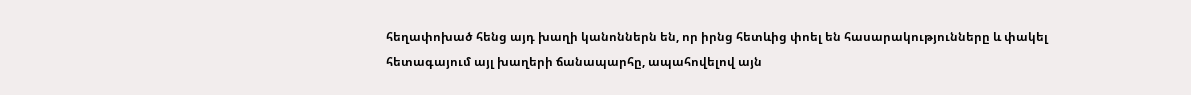հեղափոխած հենց այդ խաղի կանոններն են, որ իրնց հետևից փոել են հասարակությունները և փակել հետագայում այլ խաղերի ճանապարհը, ապահովելով այն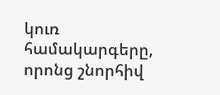կուռ համակարգերը, որոնց շնորհիվ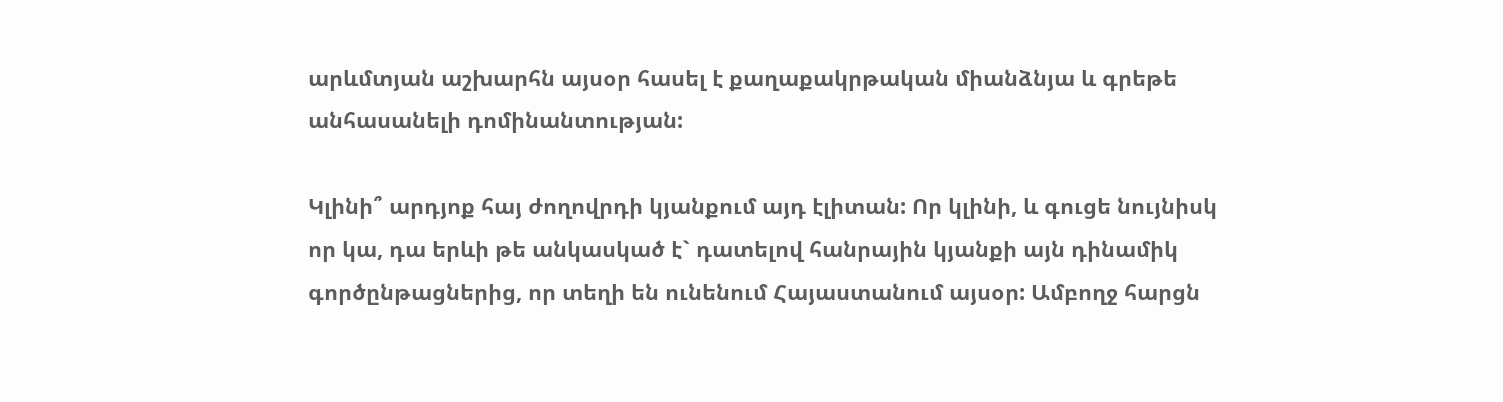արևմտյան աշխարհն այսօր հասել է քաղաքակրթական միանձնյա և գրեթե անհասանելի դոմինանտության:

Կլինի՞ արդյոք հայ ժողովրդի կյանքում այդ էլիտան: Որ կլինի, և գուցե նույնիսկ որ կա, դա երևի թե անկասկած է` դատելով հանրային կյանքի այն դինամիկ գործընթացներից, որ տեղի են ունենում Հայաստանում այսօր: Ամբողջ հարցն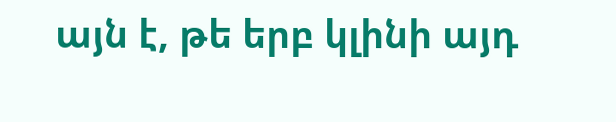այն է, թե երբ կլինի այդ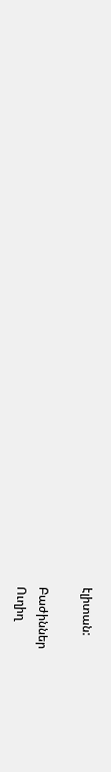էլիտան:

Բաժիններ
Ուղիղ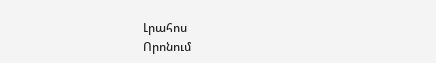Լրահոս
Որոնում